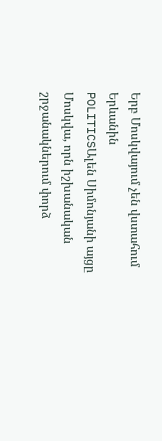Երբ Մոսկվայում չեն վստահում Երևանին
POLITICSԱլեն Սիմոնյանի այցը Մոսկվա, որն իշխանական շրջանակներում փորձ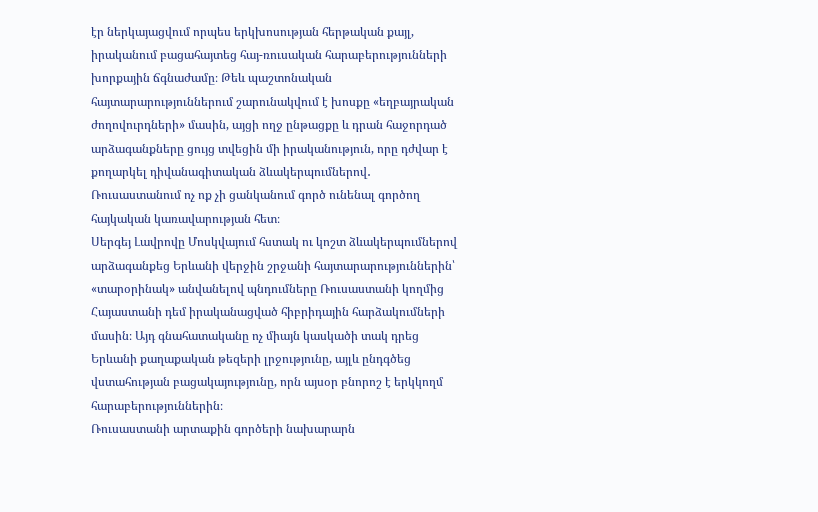էր ներկայացվում որպես երկխոսության հերթական քայլ, իրականում բացահայտեց հայ-ռուսական հարաբերությունների խորքային ճգնաժամը։ Թեև պաշտոնական հայտարարություններում շարունակվում է խոսքը «եղբայրական ժողովուրդների» մասին, այցի ողջ ընթացքը և դրան հաջորդած արձագանքները ցույց տվեցին մի իրականություն, որը դժվար է քողարկել դիվանագիտական ձևակերպումներով․ Ռուսաստանում ոչ ոք չի ցանկանում գործ ունենալ գործող հայկական կառավարության հետ։
Սերգեյ Լավրովը Մոսկվայում հստակ ու կոշտ ձևակերպումներով արձագանքեց Երևանի վերջին շրջանի հայտարարություններին՝ «տարօրինակ» անվանելով պնդումները Ռուսաստանի կողմից Հայաստանի դեմ իրականացված հիբրիդային հարձակումների մասին։ Այդ գնահատականը ոչ միայն կասկածի տակ դրեց Երևանի քաղաքական թեզերի լրջությունը, այլև ընդգծեց վստահության բացակայությունը, որն այսօր բնորոշ է երկկողմ հարաբերություններին։
Ռուսաստանի արտաքին գործերի նախարարն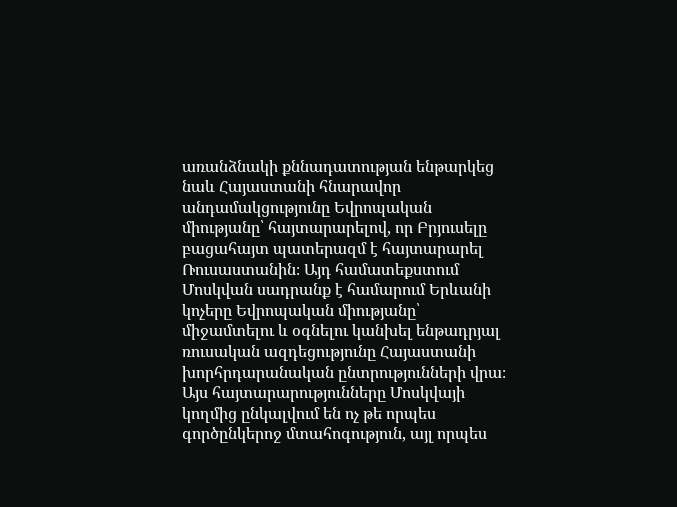առանձնակի քննադատության ենթարկեց նաև Հայաստանի հնարավոր անդամակցությունը Եվրոպական միությանը՝ հայտարարելով, որ Բրյուսելը բացահայտ պատերազմ է հայտարարել Ռուսաստանին։ Այդ համատեքստում Մոսկվան սադրանք է համարում Երևանի կոչերը Եվրոպական միությանը՝ միջամտելու և օգնելու կանխել ենթադրյալ ռուսական ազդեցությունը Հայաստանի խորհրդարանական ընտրությունների վրա։ Այս հայտարարությունները Մոսկվայի կողմից ընկալվում են ոչ թե որպես գործընկերոջ մտահոգություն, այլ որպես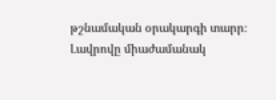թշնամական օրակարգի տարր։
Լավրովը միաժամանակ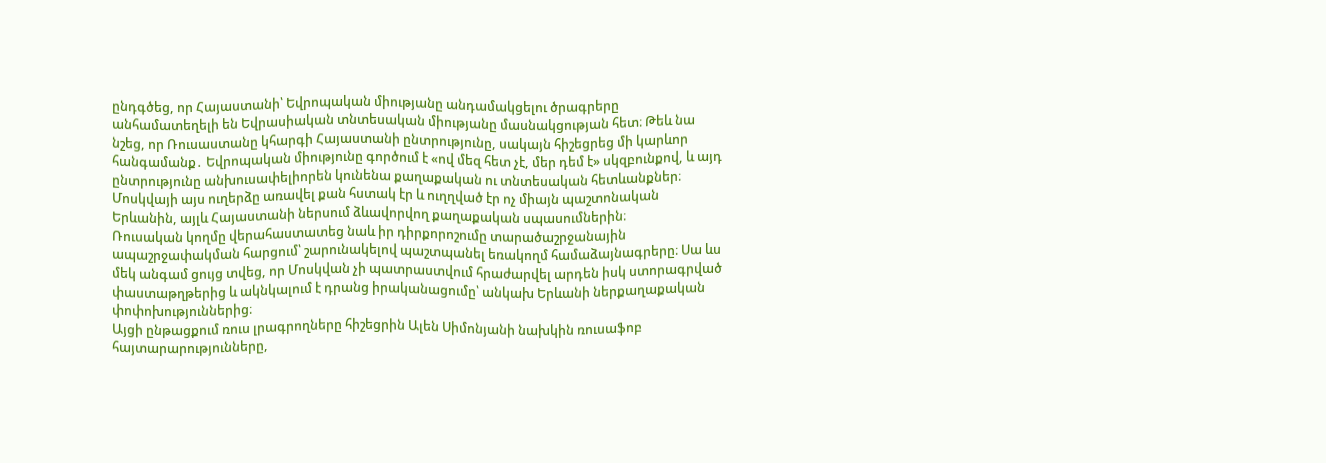ընդգծեց, որ Հայաստանի՝ Եվրոպական միությանը անդամակցելու ծրագրերը անհամատեղելի են Եվրասիական տնտեսական միությանը մասնակցության հետ։ Թեև նա նշեց, որ Ռուսաստանը կհարգի Հայաստանի ընտրությունը, սակայն հիշեցրեց մի կարևոր հանգամանք․ Եվրոպական միությունը գործում է «ով մեզ հետ չէ, մեր դեմ է» սկզբունքով, և այդ ընտրությունը անխուսափելիորեն կունենա քաղաքական ու տնտեսական հետևանքներ։ Մոսկվայի այս ուղերձը առավել քան հստակ էր և ուղղված էր ոչ միայն պաշտոնական Երևանին, այլև Հայաստանի ներսում ձևավորվող քաղաքական սպասումներին։
Ռուսական կողմը վերահաստատեց նաև իր դիրքորոշումը տարածաշրջանային ապաշրջափակման հարցում՝ շարունակելով պաշտպանել եռակողմ համաձայնագրերը։ Սա ևս մեկ անգամ ցույց տվեց, որ Մոսկվան չի պատրաստվում հրաժարվել արդեն իսկ ստորագրված փաստաթղթերից և ակնկալում է դրանց իրականացումը՝ անկախ Երևանի ներքաղաքական փոփոխություններից։
Այցի ընթացքում ռուս լրագրողները հիշեցրին Ալեն Սիմոնյանի նախկին ռուսաֆոբ հայտարարությունները,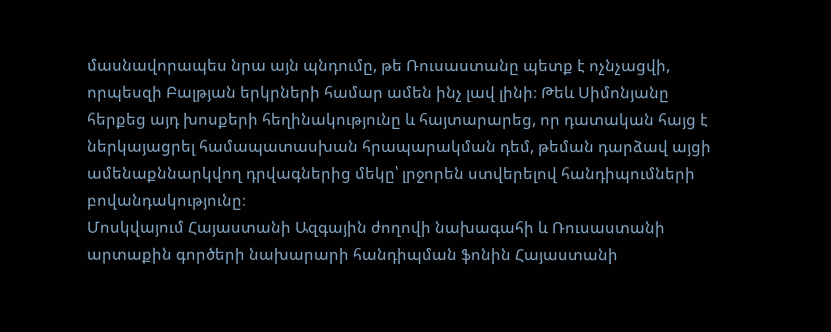մասնավորապես նրա այն պնդումը, թե Ռուսաստանը պետք է ոչնչացվի, որպեսզի Բալթյան երկրների համար ամեն ինչ լավ լինի։ Թեև Սիմոնյանը հերքեց այդ խոսքերի հեղինակությունը և հայտարարեց, որ դատական հայց է ներկայացրել համապատասխան հրապարակման դեմ, թեման դարձավ այցի ամենաքննարկվող դրվագներից մեկը՝ լրջորեն ստվերելով հանդիպումների բովանդակությունը։
Մոսկվայում Հայաստանի Ազգային ժողովի նախագահի և Ռուսաստանի արտաքին գործերի նախարարի հանդիպման ֆոնին Հայաստանի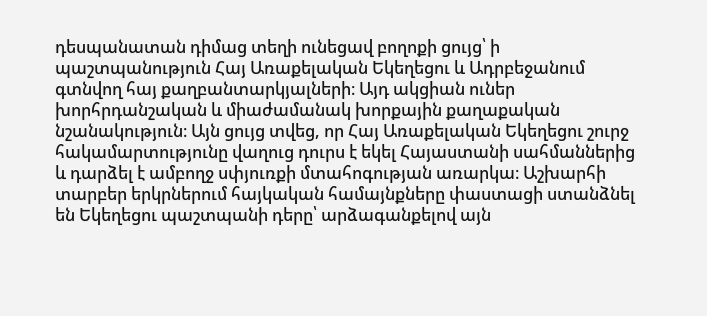դեսպանատան դիմաց տեղի ունեցավ բողոքի ցույց՝ ի պաշտպանություն Հայ Առաքելական Եկեղեցու և Ադրբեջանում գտնվող հայ քաղբանտարկյալների։ Այդ ակցիան ուներ խորհրդանշական և միաժամանակ խորքային քաղաքական նշանակություն։ Այն ցույց տվեց, որ Հայ Առաքելական Եկեղեցու շուրջ հակամարտությունը վաղուց դուրս է եկել Հայաստանի սահմաններից և դարձել է ամբողջ սփյուռքի մտահոգության առարկա։ Աշխարհի տարբեր երկրներում հայկական համայնքները փաստացի ստանձնել են Եկեղեցու պաշտպանի դերը՝ արձագանքելով այն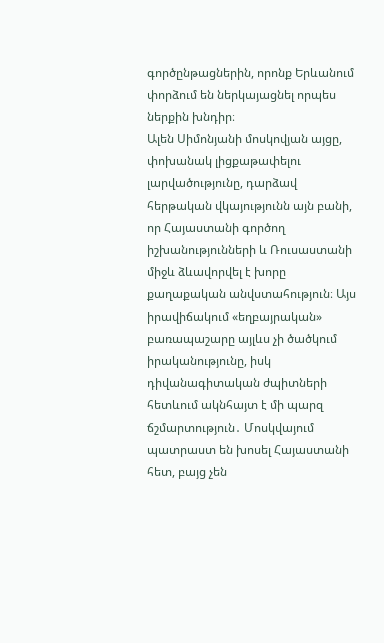գործընթացներին, որոնք Երևանում փորձում են ներկայացնել որպես ներքին խնդիր։
Ալեն Սիմոնյանի մոսկովյան այցը, փոխանակ լիցքաթափելու լարվածությունը, դարձավ հերթական վկայությունն այն բանի, որ Հայաստանի գործող իշխանությունների և Ռուսաստանի միջև ձևավորվել է խորը քաղաքական անվստահություն։ Այս իրավիճակում «եղբայրական» բառապաշարը այլևս չի ծածկում իրականությունը, իսկ դիվանագիտական ժպիտների հետևում ակնհայտ է մի պարզ ճշմարտություն․ Մոսկվայում պատրաստ են խոսել Հայաստանի հետ, բայց չեն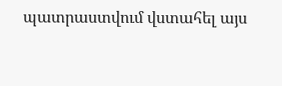պատրաստվում վստահել այս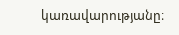կառավարությանը։